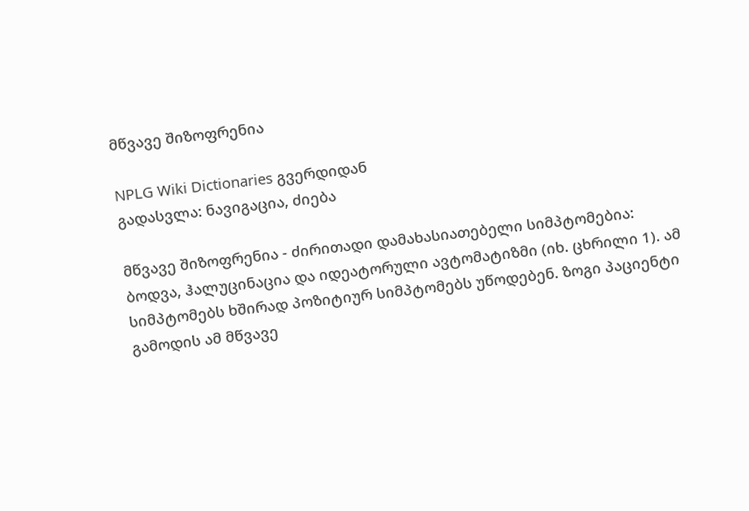მწვავე შიზოფრენია

NPLG Wiki Dictionaries გვერდიდან
გადასვლა: ნავიგაცია, ძიება

მწვავე შიზოფრენია - ძირითადი დამახასიათებელი სიმპტომებია: ბოდვა, ჰალუცინაცია და იდეატორული ავტომატიზმი (იხ. ცხრილი 1). ამ სიმპტომებს ხშირად პოზიტიურ სიმპტომებს უწოდებენ. ზოგი პაციენტი გამოდის ამ მწვავე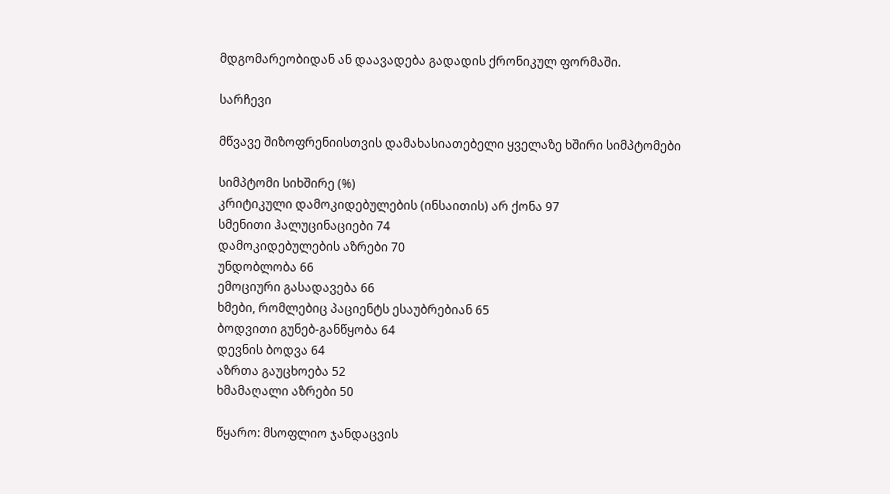მდგომარეობიდან ან დაავადება გადადის ქრონიკულ ფორმაში.

სარჩევი

მწვავე შიზოფრენიისთვის დამახასიათებელი ყველაზე ხშირი სიმპტომები

სიმპტომი სიხშირე (%)
კრიტიკული დამოკიდებულების (ინსაითის) არ ქონა 97
სმენითი ჰალუცინაციები 74
დამოკიდებულების აზრები 70
უნდობლობა 66
ემოციური გასადავება 66
ხმები, რომლებიც პაციენტს ესაუბრებიან 65
ბოდვითი გუნებ-განწყობა 64
დევნის ბოდვა 64
აზრთა გაუცხოება 52
ხმამაღალი აზრები 50

წყარო: მსოფლიო ჯანდაცვის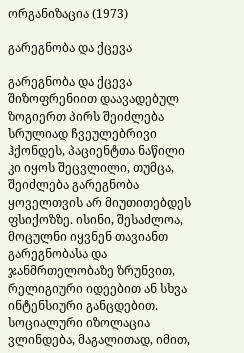ორგანიზაცია (1973)

გარეგნობა და ქცევა

გარეგნობა და ქცევა შიზოფრენიით დაავადებულ ზოგიერთ პირს შეიძლება სრულიად ჩვეულებრივი ჰქონდეს, პაციენტთა ნაწილი კი იყოს შეცვლილი, თუმცა, შეიძლება გარეგნობა ყოველთვის არ მიუთითებდეს ფსიქოზზე. ისინი, შესაძლოა, მოცულნი იყვნენ თავიანთ გარეგნობასა და ჯანმრთელობაზე ზრუნვით, რელიგიური იდეებით ან სხვა ინტენსიური განცდებით. სოციალური იზოლაცია ვლინდება, მაგალითად, იმით,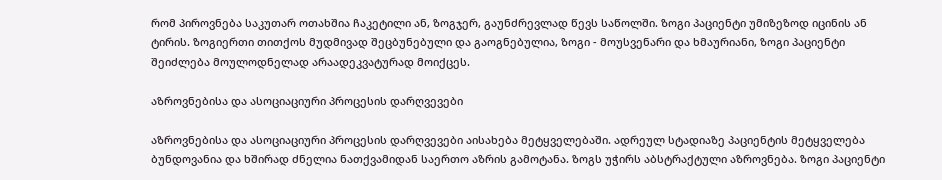რომ პიროვნება საკუთარ ოთახშია ჩაკეტილი ან, ზოგჯერ, გაუნძრევლად წევს საწოლში. ზოგი პაციენტი უმიზეზოდ იცინის ან ტირის. ზოგიერთი თითქოს მუდმივად შეცბუნებული და გაოგნებულია, ზოგი - მოუსვენარი და ხმაურიანი, ზოგი პაციენტი შეიძლება მოულოდნელად არაადეკვატურად მოიქცეს.

აზროვნებისა და ასოციაციური პროცესის დარღვევები

აზროვნებისა და ასოციაციური პროცესის დარღვევები აისახება მეტყველებაში. ადრეულ სტადიაზე პაციენტის მეტყველება ბუნდოვანია და ხშირად ძნელია ნათქვამიდან საერთო აზრის გამოტანა. ზოგს უჭირს აბსტრაქტული აზროვნება. ზოგი პაციენტი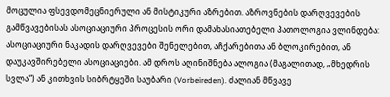მოცულია ფსევდომეცნიერული ან მისტიკური აზრებით. აზროვნების დარღვევების გამწვავებისას ასოციაციური პროცესის ორი დამახასიათებელი პათოლოგია ვლინდება: ასოციაციური ნაკადის დარღვევები შენელებით, აჩქარებითა ან ბლოკირებით, ან დაუკავშირებელი ასოციაციები. ამ დროს აღინიშნება ალოგია (მაგალითად, „მხედრის სვლა“) ან კითხვის სიბრტყეში საუბარი (Vorbeireden). ძალიან მწვავე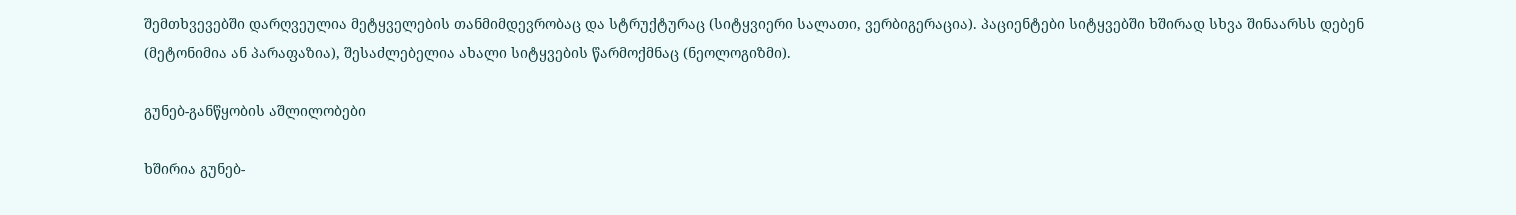შემთხვევებში დარღვეულია მეტყველების თანმიმდევრობაც და სტრუქტურაც (სიტყვიერი სალათი, ვერბიგერაცია). პაციენტები სიტყვებში ხშირად სხვა შინაარსს დებენ (მეტონიმია ან პარაფაზია), შესაძლებელია ახალი სიტყვების წარმოქმნაც (ნეოლოგიზმი).

გუნებ-განწყობის აშლილობები

ხშირია გუნებ-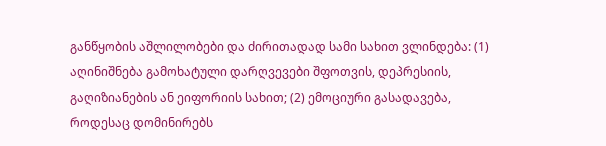განწყობის აშლილობები და ძირითადად სამი სახით ვლინდება: (1) აღინიშნება გამოხატული დარღვევები შფოთვის, დეპრესიის, გაღიზიანების ან ეიფორიის სახით; (2) ემოციური გასადავება, როდესაც დომინირებს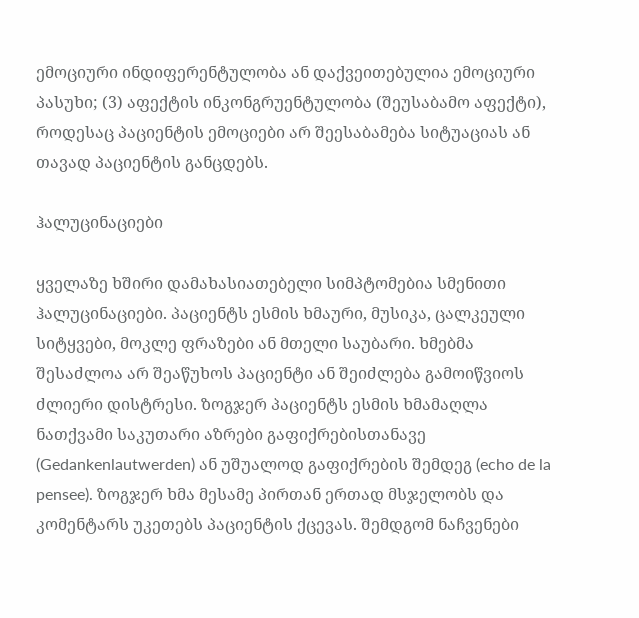ემოციური ინდიფერენტულობა ან დაქვეითებულია ემოციური პასუხი; (3) აფექტის ინკონგრუენტულობა (შეუსაბამო აფექტი), როდესაც პაციენტის ემოციები არ შეესაბამება სიტუაციას ან თავად პაციენტის განცდებს.

ჰალუცინაციები

ყველაზე ხშირი დამახასიათებელი სიმპტომებია სმენითი ჰალუცინაციები. პაციენტს ესმის ხმაური, მუსიკა, ცალკეული სიტყვები, მოკლე ფრაზები ან მთელი საუბარი. ხმებმა შესაძლოა არ შეაწუხოს პაციენტი ან შეიძლება გამოიწვიოს ძლიერი დისტრესი. ზოგჯერ პაციენტს ესმის ხმამაღლა ნათქვამი საკუთარი აზრები გაფიქრებისთანავე (Gedankenlautwerden) ან უშუალოდ გაფიქრების შემდეგ (echo de la pensee). ზოგჯერ ხმა მესამე პირთან ერთად მსჯელობს და კომენტარს უკეთებს პაციენტის ქცევას. შემდგომ ნაჩვენები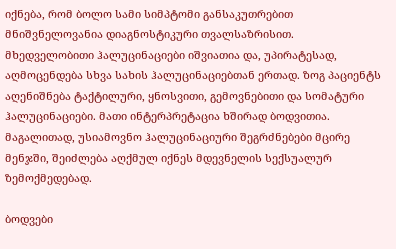იქნება, რომ ბოლო სამი სიმპტომი განსაკუთრებით მნიშვნელოვანია დიაგნოსტიკური თვალსაზრისით. მხედველობითი ჰალუცინაციები იშვიათია და, უპირატესად, აღმოცენდება სხვა სახის ჰალუცინაციებთან ერთად. ზოგ პაციენტს აღენიშნება ტაქტილური, ყნოსვითი, გემოვნებითი და სომატური ჰალუცინაციები. მათი ინტერპრეტაცია ხშირად ბოდვითია. მაგალითად, უსიამოვნო ჰალუცინაციური შეგრძნებები მცირე მენჯში, შეიძლება აღქმულ იქნეს მდევნელის სექსუალურ ზემოქმედებად.

ბოდვები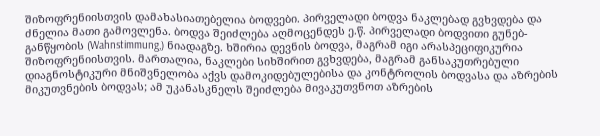შიზოფრენიისთვის დამახასიათებელია ბოდვები. პირველადი ბოდვა ნაკლებად გვხვდება და ძნელია მათი გამოვლენა. ბოდვა შეიძლება აღმოცენდეს ე.წ. პირველადი ბოდვითი გუნებ-განწყობის (Wahnstimmung,) ნიადაგზე. ხშირია დევნის ბოდვა, მაგრამ იგი არასპეციფიკურია შიზოფრენიისთვის. მართალია, ნაკლები სიხშირით გვხვდება, მაგრამ განსაკუთრებული დიაგნოსტიკური მნიშვნელობა აქვს დამოკიდებულებისა და კონტროლის ბოდვასა და აზრების მიკუთვნების ბოდვას; ამ უკანასკნელს შეიძლება მივაკუთვნოთ აზრების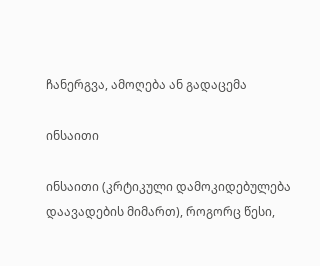ჩანერგვა, ამოღება ან გადაცემა

ინსაითი

ინსაითი (კრტიკული დამოკიდებულება დაავადების მიმართ), როგორც წესი,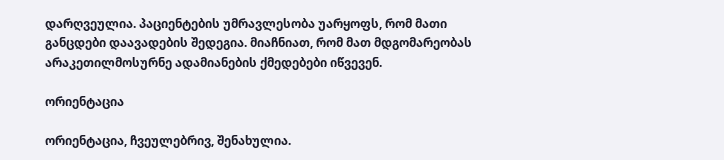დარღვეულია. პაციენტების უმრავლესობა უარყოფს, რომ მათი განცდები დაავადების შედეგია. მიაჩნიათ, რომ მათ მდგომარეობას არაკეთილმოსურნე ადამიანების ქმედებები იწვევენ.

ორიენტაცია

ორიენტაცია, ჩვეულებრივ, შენახულია.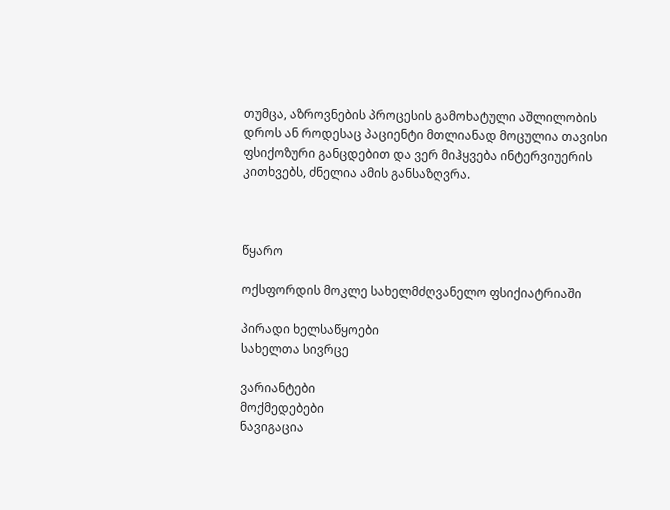თუმცა, აზროვნების პროცესის გამოხატული აშლილობის დროს ან როდესაც პაციენტი მთლიანად მოცულია თავისი ფსიქოზური განცდებით და ვერ მიჰყვება ინტერვიუერის კითხვებს, ძნელია ამის განსაზღვრა.



წყარო

ოქსფორდის მოკლე სახელმძღვანელო ფსიქიატრიაში

პირადი ხელსაწყოები
სახელთა სივრცე

ვარიანტები
მოქმედებები
ნავიგაცია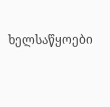ხელსაწყოები